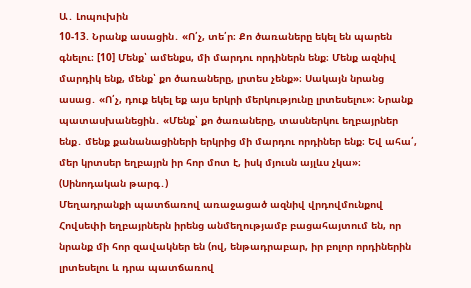Ա․ Լոպուխին
10-13. Նրանք ասացին․ «Ո՛չ, տե՛ր։ Քո ծառաները եկել են պարեն գնելու։ [10] Մենք՝ ամենքս, մի մարդու որդիներն ենք։ Մենք ազնիվ մարդիկ ենք, մենք՝ քո ծառաները, լրտես չենք»։ Սակայն նրանց ասաց․ «Ո՛չ, դուք եկել եք այս երկրի մերկությունը լրտեսելու»։ Նրանք պատասխանեցին․ «Մենք՝ քո ծառաները, տասներկու եղբայրներ ենք․ մենք քանանացիների երկրից մի մարդու որդիներ ենք։ Եվ ահա՛, մեր կրտսեր եղբայրն իր հոր մոտ է, իսկ մյուսն այլևս չկա»։ (Սինոդական թարգ․)
Մեղադրանքի պատճառով առաջացած ազնիվ վրդովմունքով Հովսեփի եղբայրներն իրենց անմեղությամբ բացահայտում են, որ նրանք մի հոր զավակներ են (ով, ենթադրաբար, իր բոլոր որդիներին լրտեսելու և դրա պատճառով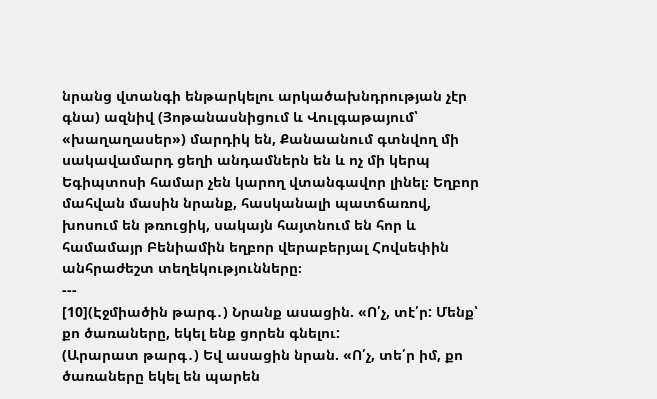նրանց վտանգի ենթարկելու արկածախնդրության չէր գնա) ազնիվ (Յոթանասնիցում և Վուլգաթայում՝ «խաղաղասեր») մարդիկ են, Քանաանում գտնվող մի սակավամարդ ցեղի անդամներն են և ոչ մի կերպ Եգիպտոսի համար չեն կարող վտանգավոր լինել։ Եղբոր մահվան մասին նրանք, հասկանալի պատճառով, խոսում են թռուցիկ, սակայն հայտնում են հոր և համամայր Բենիամին եղբոր վերաբերյալ Հովսեփին անհրաժեշտ տեղեկությունները։
---
[10](Էջմիածին թարգ․) Նրանք ասացին. «Ո՛չ, տէ՛ր: Մենք՝ քո ծառաները, եկել ենք ցորեն գնելու:
(Արարատ թարգ․) Եվ ասացին նրան. «Ո՛չ, տե՛ր իմ, քո ծառաները եկել են պարեն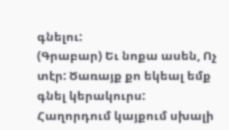գնելու:
(Գրաբար) Եւ նոքա ասեն, Ոչ տէր: Ծառայք քո եկեալ եմք գնել կերակուրս:
Հաղորդում կայքում սխալի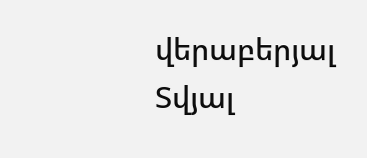վերաբերյալ
Տվյալ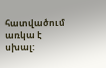հատվածում առկա է սխալ: